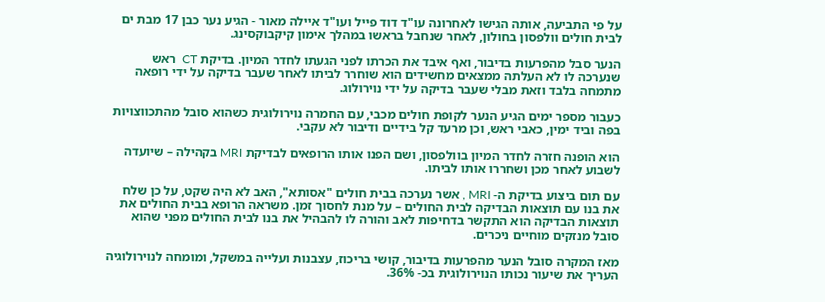על פי התביעה, אותה הגישו לאחרונה עו"ד דוד פייל ועו"ד איילה מאור - הגיע נער כבן 17 מבת ים לבית חולים וולפסון בחולון, לאחר שנחבל בראשו במהלך אימון קיקבוקסינג.

הנער סבל מהפרעות בדיבור, ואף איבד את הכרתו לפני הגעתו לחדר המיון. בדיקת CT  ראש שנערכה לו לא העלתה ממצאים מחשידים הוא שוחרר לביתו לאחר שעבר בדיקה על ידי רופאה מתמחה בלבד וזאת מבלי שעבר בדיקה על ידי נוירולוג.

כעבור מספר ימים הגיע הנער לקופת חולים מכבי, עם החמרה נוירולוגית כשהוא סובל מהתכווצויות בפה וביד ימין, כאבי ראש, וכן מרעד קל בידיים ודיבור לא עקבי.

הוא הופנה חזרה לחדר המיון בוולפסון, ושם הפנו אותו הרופאים לבדיקת MRI בקהילה – שיועדה לשבוע לאחר מכן ושחררו אותו לביתו.

עם תום ביצוע בדיקת ה- MRI , אשר נערכה בבית חולים "אסותא", האב לא היה שקט, על כן שלח את בנו עם תוצאות הבדיקה לבית החולים – על מנת לחסוך זמן. משראה הרופא בבית החולים את תוצאות הבדיקה הוא התקשר בדחיפות לאב והורה לו להבהיל את בנו לבית החולים מפני שהוא סובל מנזקים מוחיים ניכרים.

מאז המקרה סובל הנער מהפרעות בדיבור, קושי בריכוז, עצבנות ועלייה במשקל, ומומחה לנוירולוגיה העריך את שיעור נכותו הנוירולוגית בכ- 36%.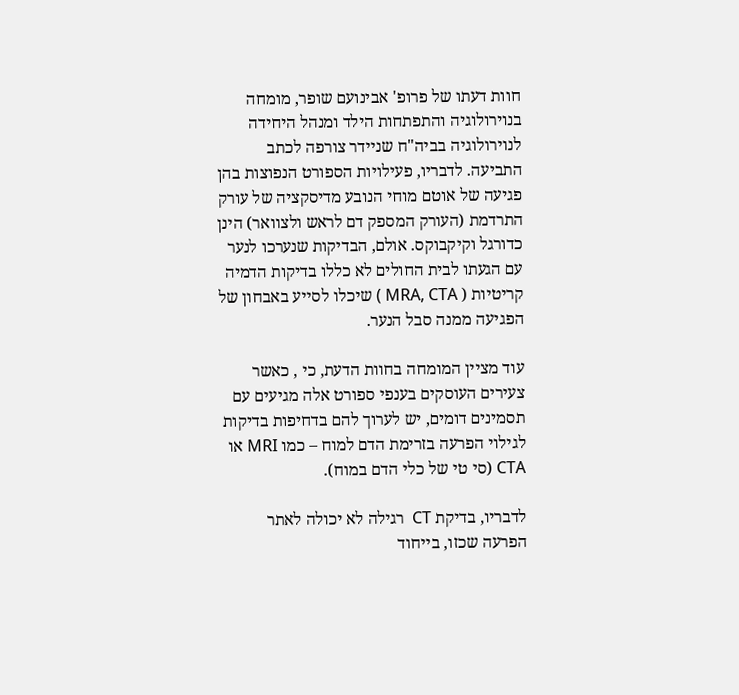חוות דעתו של פרופ' אבינועם שופר, מומחה בנוירולוגיה והתפתחות הילד ומנהל היחידה לנוירולוגיה בביה"ח שניידר צורפה לכתב התביעה. לדבריו, פעילויות הספורט הנפוצות בהן פגיעה של אוטם מוחי הנובע מדיסקציה של עורק התרדמת (העורק המספק דם לראש ולצוואר) הינן כדורגל וקיקבוקס. אולם, הבדיקות שנערכו לנער עם הגעתו לבית החולים לא כללו בדיקות הדמיה קריטיות ( MRA, CTA ) שיכלו לסייע באבחון של הפגיעה ממנה סבל הנער.

עוד מציין המומחה בחוות הדעת, כי , כאשר צעירים העוסקים בענפי ספורט אלה מגיעים עם תסמינים דומים, יש לערוך להם בדחיפות בדיקות לגילוי הפרעה בזרימת הדם למוח – כמו MRI או CTA (סי טי של כלי הדם במוח).

לדבריו, בדיקת CT  רגילה לא יכולה לאתר הפרעה שכזו, בייחוד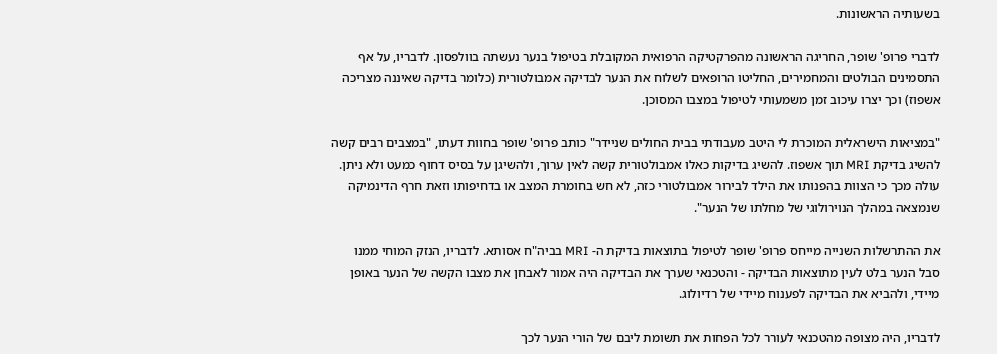בשעותיה הראשונות.

לדברי פרופ' שופר, החריגה הראשונה מהפרקטיקה הרפואית המקובלת בטיפול בנער נעשתה בוולפסון. לדבריו, על אף התסמינים הבולטים והמחמירים, החליטו הרופאים לשלוח את הנער לבדיקה אמבולטורית (כלומר בדיקה שאיננה מצריכה אשפוז) וכך יצרו עיכוב זמן משמעותי לטיפול במצבו המסוכן.

"במציאות הישראלית המוכרת לי היטב מעבודתי בבית החולים שניידר" כותב פרופ' שופר בחוות דעתו, "במצבים רבים קשה להשיג בדיקת MRI תוך אשפוז. להשיג בדיקות כאלו אמבולטורית קשה לאין ערוך, ולהשיגן על בסיס דחוף כמעט ולא ניתן. עולה מכך כי הצוות בהפנותו את הילד לבירור אמבולטורי כזה, לא חש בחומרת המצב או בדחיפותו וזאת חרף הדינמיקה שנמצאה במהלך הנוירולוגי של מחלתו של הנער".

את ההתרשלות השנייה מייחס פרופ' שופר לטיפול בתוצאות בדיקת ה- MRI בביה"ח אסותא. לדבריו, הנזק המוחי ממנו סבל הנער בלט לעין מתוצאות הבדיקה - והטכנאי שערך את הבדיקה היה אמור לאבחן את מצבו הקשה של הנער באופן מיידי, ולהביא את הבדיקה לפענוח מיידי של רדיולוג.

לדבריו, היה מצופה מהטכנאי לעורר לכל הפחות את תשומת ליבם של הורי הנער לכך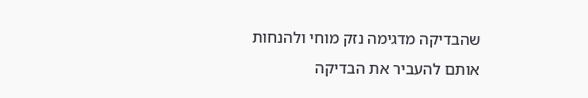שהבדיקה מדגימה נזק מוחי ולהנחות אותם להעביר את הבדיקה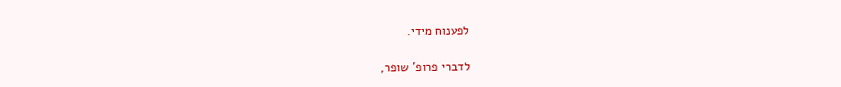לפענוח מידי.

לדברי פרופ' שופר,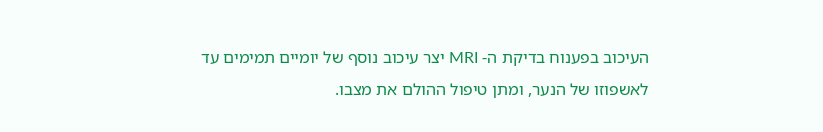העיכוב בפענוח בדיקת ה- MRI יצר עיכוב נוסף של יומיים תמימים עד לאשפוזו של הנער, ומתן טיפול ההולם את מצבו.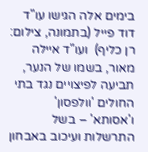בימים אלה הגישו עו"ד דוד פייל (בתמונה, צילום: רן כליף)  ועו"ד איילה מאור, בשמו של הנער, תביעה לפיצויים נגד בתי החולים 'וולפסון' ו'אסותא' – בשל התרשלות ועיכוב באבחון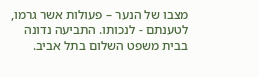מצבו של הנער – פעולות אשר גרמו, לטענתם - לנכותו. התביעה נדונה בבית משפט השלום בתל אביב.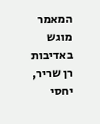המאמר מוגש באדיבות רן שריר, יחסי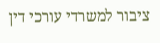ציבור למשרדי עורכי דין